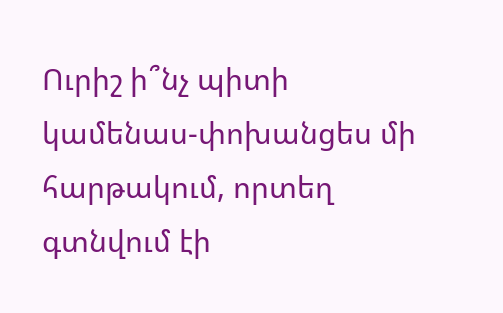Ուրիշ ի՞նչ պիտի կամենաս-փոխանցես մի հարթակում, որտեղ գտնվում էի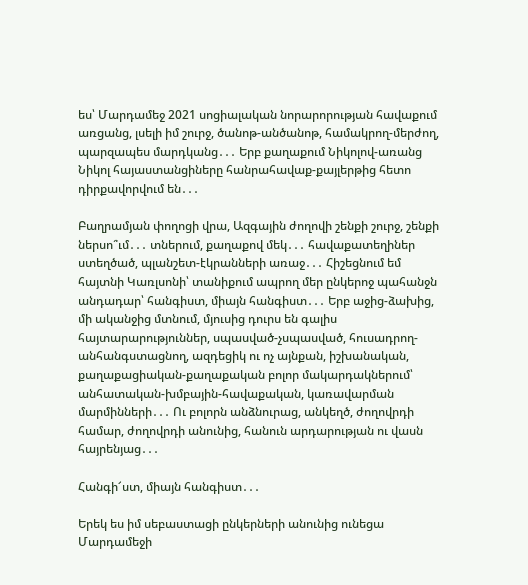ես՝ Մարդամեջ 2021 սոցիալական նորարորության հավաքում առցանց, լսելի իմ շուրջ, ծանոթ-անծանոթ, համակրող-մերժող, պարզապես մարդկանց․․․ Երբ քաղաքում Նիկոլով-առանց Նիկոլ հայաստանցիները հանրահավաք-քայլերթից հետո դիրքավորվում են․․․

Բաղրամյան փողոցի վրա, Ազգային ժողովի շենքի շուրջ, շենքի ներսո՞ւմ․․․ տներում, քաղաքով մեկ․․․ հավաքատեղիներ ստեղծած, պլանշետ-էկրանների առաջ․․․ Հիշեցնում եմ հայտնի Կառլսոնի՝ տանիքում ապրող մեր ընկերոջ պահանջն անդադար՝ հանգիստ, միայն հանգիստ․․․ Երբ աջից-ձախից, մի ականջից մտնում, մյուսից դուրս են գալիս հայտարարություններ, սպասված-չսպասված, հուսադրող-անհանգստացնող, ազդեցիկ ու ոչ այնքան, իշխանական, քաղաքացիական-քաղաքական բոլոր մակարդակներում՝ անհատական-խմբային-հավաքական, կառավարման մարմինների․․․ Ու բոլորն անձնուրաց, անկեղծ, ժողովրդի համար, ժողովրդի անունից, հանուն արդարության ու վասն հայրենյաց․․․

Հանգի՜ստ, միայն հանգիստ․․․

Երեկ ես իմ սեբաստացի ընկերների անունից ունեցա Մարդամեջի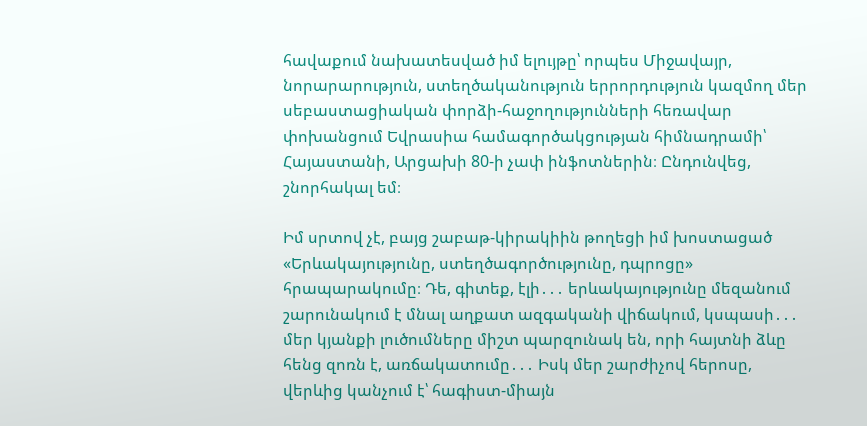հավաքում նախատեսված իմ ելույթը՝ որպես Միջավայր, նորարարություն, ստեղծականություն երրորդություն կազմող մեր սեբաստացիական փորձի-հաջողությունների հեռավար փոխանցում Եվրասիա համագործակցության հիմնադրամի՝ Հայաստանի, Արցախի 80-ի չափ ինֆոտներին։ Ընդունվեց, շնորհակալ եմ։

Իմ սրտով չէ, բայց շաբաթ-կիրակիին թողեցի իմ խոստացած «Երևակայությունը, ստեղծագործությունը, դպրոցը» հրապարակումը։ Դե, գիտեք, էլի․․․ երևակայությունը մեզանում շարունակում է մնալ աղքատ ազգականի վիճակում, կսպասի․․․ մեր կյանքի լուծումները միշտ պարզունակ են, որի հայտնի ձևը հենց զոռն է, առճակատումը․․․ Իսկ մեր շարժիչով հերոսը, վերևից կանչում է՝ հագիստ-միայն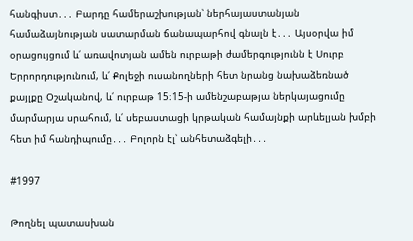հանգիստ․․․ Բարդը համերաշխության՝ ներհայաստանյան համաձայնության սատարման ճանապարհով գնալն է․․․ Այսօրվա իմ օրացույցում և՛ առավոտյան ամեն ուրբաթի ժամերգությունն է Սուրբ Երրորդությունում, և՛ Քոլեջի ուսանողների հետ նրանց նախաձեռնած քայլքը Օշականով, և՛ ուրբաթ 15։15-ի ամենշաբաթյա ներկայացումը մարմարյա սրահում, և՛ սեբաստացի կրթական համայնքի արևելյան խմբի հետ իմ հանդիպումը․․․ Բոլորն էլ՝ անհետաձգելի․․․

#1997

Թողնել պատասխան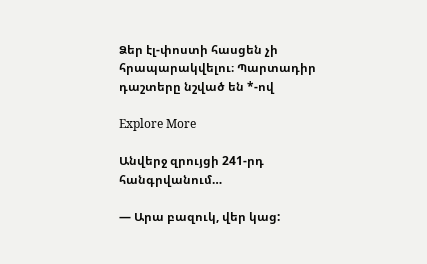Ձեր էլ-փոստի հասցեն չի հրապարակվելու։ Պարտադիր դաշտերը նշված են *-ով

Explore More

Անվերջ զրույցի 241-րդ հանգրվանում…

— Արա բազուկ, վեր կաց: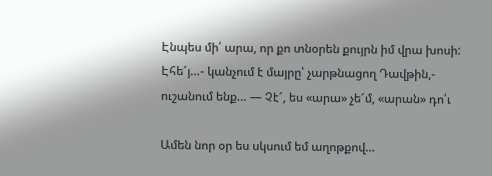Էնպես մի՛ արա, որ քո տնօրեն քույրն իմ վրա խոսի: Էհե՜յ…- կանչում է մայրը՝ չարթնացող Դավթին,- ուշանում ենք… — Չէ՜, ես «արա» չե՜մ, «արան» դո՛ւ

Ամեն նոր օր ես սկսում եմ աղոթքով…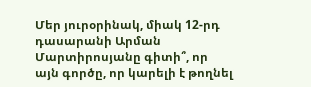Մեր յուրօրինակ, միակ 12-րդ դասարանի Արման Մարտիրոսյանը գիտի՞, որ այն գործը, որ կարելի է թողնել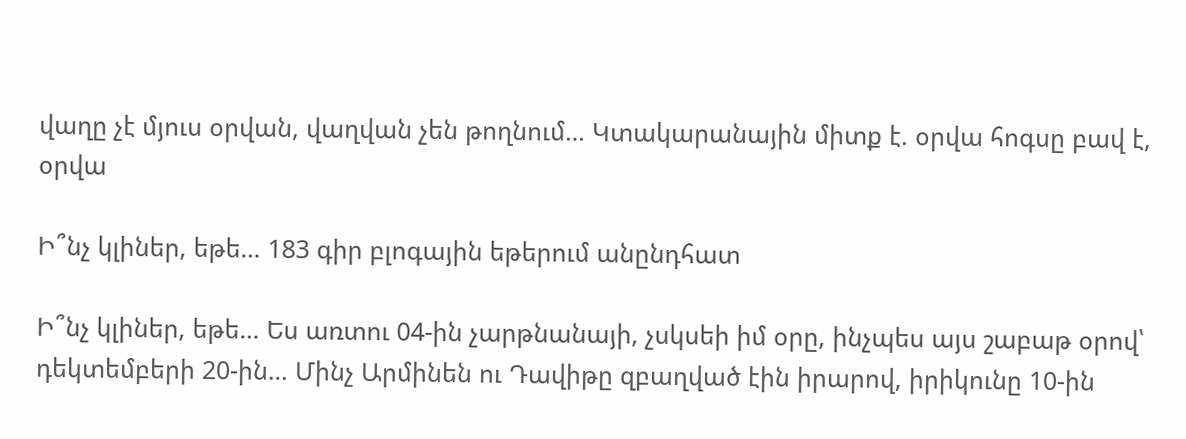վաղը չէ մյուս օրվան, վաղվան չեն թողնում… Կտակարանային միտք է. օրվա հոգսը բավ է, օրվա

Ի՞նչ կլիներ, եթե… 183 գիր բլոգային եթերում անընդհատ

Ի՞նչ կլիներ, եթե… Ես առտու 04-ին չարթնանայի, չսկսեի իմ օրը, ինչպես այս շաբաթ օրով՝ դեկտեմբերի 20-ին… Մինչ Արմինեն ու Դավիթը զբաղված էին իրարով, իրիկունը 10-ին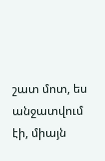շատ մոտ, ես անջատվում էի, միայն